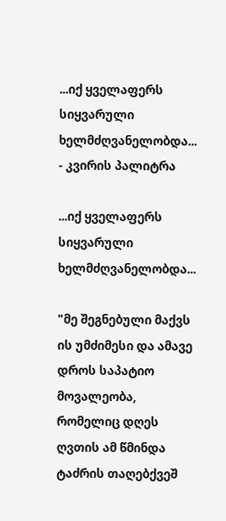...იქ ყველაფერს სიყვარული  ხელმძღვანელობდა... - კვირის პალიტრა

...იქ ყველაფერს სიყვარული  ხელმძღვანელობდა...

"მე შეგნებული მაქვს ის უმძიმესი და ამავე დროს საპატიო მოვალეობა, რომელიც დღეს ღვთის ამ წმინდა ტაძრის თაღებქვეშ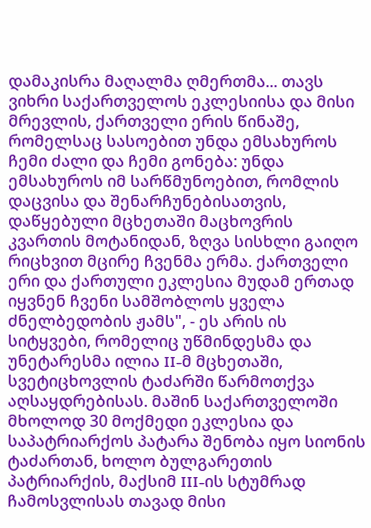დამაკისრა მაღალმა ღმერთმა... თავს ვიხრი საქართველოს ეკლესიისა და მისი მრევლის, ქართველი ერის წინაშე, რომელსაც სასოებით უნდა ემსახუროს ჩემი ძალი და ჩემი გონება: უნდა ემსახუროს იმ სარწმუნოებით, რომლის დაცვისა და შენარჩუნებისათვის, დაწყებული მცხეთაში მაცხოვრის კვართის მოტანიდან, ზღვა სისხლი გაიღო რიცხვით მცირე ჩვენმა ერმა. ქართველი ერი და ქართული ეკლესია მუდამ ერთად იყვნენ ჩვენი სამშობლოს ყველა ძნელბედობის ჟამს", - ეს არის ის სიტყვები, რომელიც უწმინდესმა და უნეტარესმა ილია II-მ მცხეთაში, სვეტიცხოვლის ტაძარში წარმოთქვა აღსაყდრებისას. მაშინ საქართველოში მხოლოდ 30 მოქმედი ეკლესია და საპატრიარქოს პატარა შენობა იყო სიონის ტაძართან, ხოლო ბულგარეთის პატრიარქის, მაქსიმ III-ის სტუმრად ჩამოსვლისას თავად მისი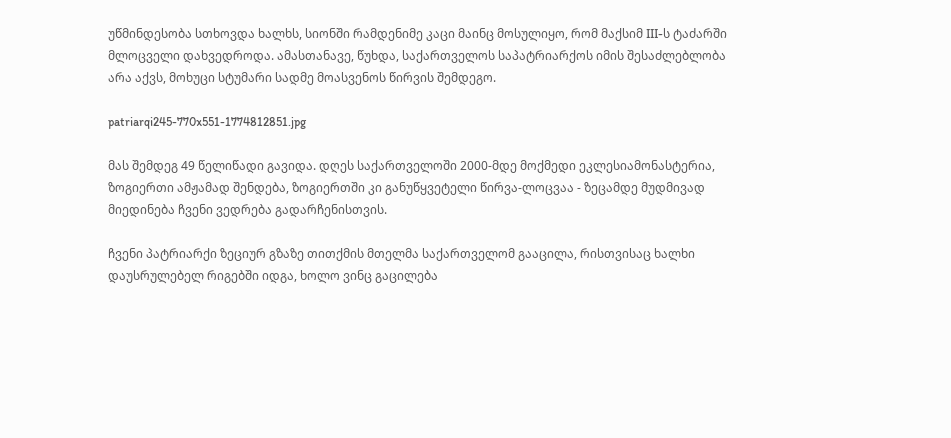უწმინდესობა სთხოვდა ხალხს, სიონში რამდენიმე კაცი მაინც მოსულიყო, რომ მაქსიმ III-ს ტაძარში მლოცველი დახვედროდა. ამასთანავე, წუხდა, საქართველოს საპატრიარქოს იმის შესაძლებლობა არა აქვს, მოხუცი სტუმარი სადმე მოასვენოს წირვის შემდეგო.

patriarqi245-770x551-1774812851.jpg

მას შემდეგ 49 წელიწადი გავიდა. დღეს საქართველოში 2000-მდე მოქმედი ეკლესიამონასტერია, ზოგიერთი ამჟამად შენდება, ზოგიერთში კი განუწყვეტელი წირვა-ლოცვაა - ზეცამდე მუდმივად მიედინება ჩვენი ვედრება გადარჩენისთვის.

ჩვენი პატრიარქი ზეციურ გზაზე თითქმის მთელმა საქართველომ გააცილა, რისთვისაც ხალხი დაუსრულებელ რიგებში იდგა, ხოლო ვინც გაცილება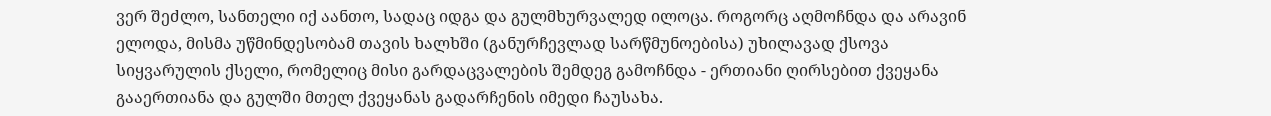ვერ შეძლო, სანთელი იქ აანთო, სადაც იდგა და გულმხურვალედ ილოცა. როგორც აღმოჩნდა და არავინ ელოდა, მისმა უწმინდესობამ თავის ხალხში (განურჩევლად სარწმუნოებისა) უხილავად ქსოვა სიყვარულის ქსელი, რომელიც მისი გარდაცვალების შემდეგ გამოჩნდა - ერთიანი ღირსებით ქვეყანა გააერთიანა და გულში მთელ ქვეყანას გადარჩენის იმედი ჩაუსახა.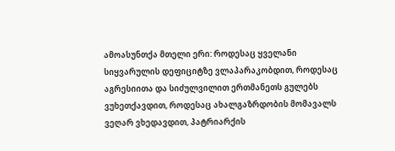ამოასუნთქა მთელი ერი: როდესაც ყველანი სიყვარულის დეფიციტზე ვლაპარაკობდით, როდესაც აგრესიითა და სიძულვილით ერთმანეთს გულებს ვუხეთქავდით, როდესაც ახალგაზრდობის მომავალს ვეღარ ვხედავდით, პატრიარქის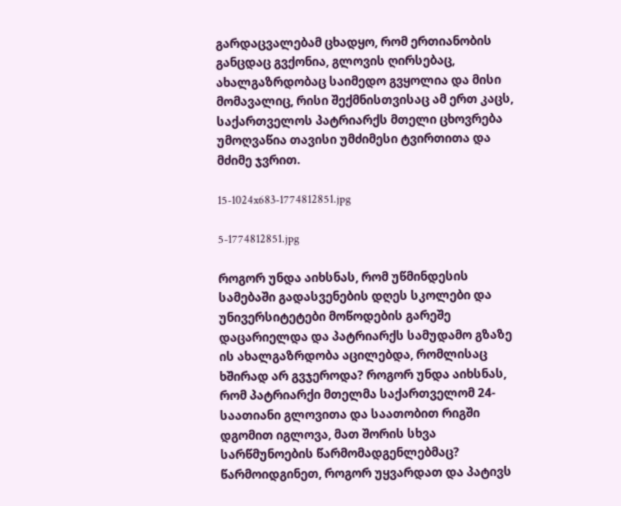გარდაცვალებამ ცხადყო, რომ ერთიანობის განცდაც გვქონია, გლოვის ღირსებაც, ახალგაზრდობაც საიმედო გვყოლია და მისი მომავალიც, რისი შექმნისთვისაც ამ ერთ კაცს, საქართველოს პატრიარქს მთელი ცხოვრება უმოღვაწია თავისი უმძიმესი ტვირთითა და მძიმე ჯვრით.

15-1024x683-1774812851.jpg

5-1774812851.jpg

როგორ უნდა აიხსნას, რომ უწმინდესის სამებაში გადასვენების დღეს სკოლები და უნივერსიტეტები მოწოდების გარეშე დაცარიელდა და პატრიარქს სამუდამო გზაზე ის ახალგაზრდობა აცილებდა, რომლისაც ხშირად არ გვჯეროდა? როგორ უნდა აიხსნას, რომ პატრიარქი მთელმა საქართველომ 24-საათიანი გლოვითა და საათობით რიგში დგომით იგლოვა, მათ შორის სხვა სარწმუნოების წარმომადგენლებმაც? წარმოიდგინეთ, როგორ უყვარდათ და პატივს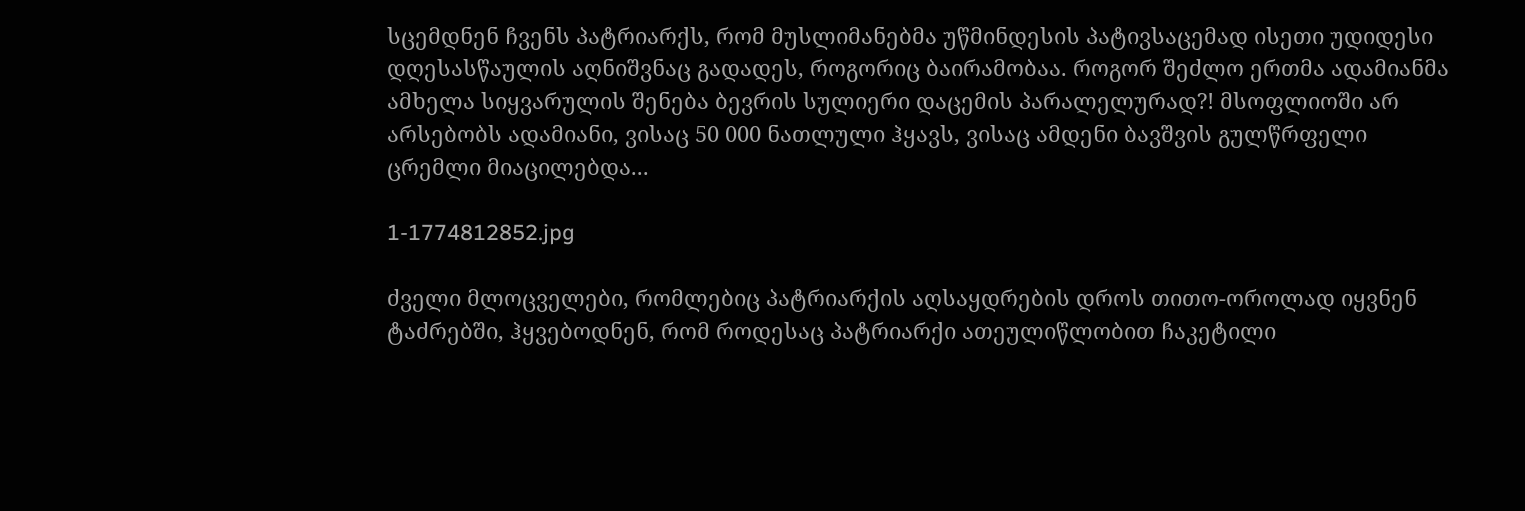სცემდნენ ჩვენს პატრიარქს, რომ მუსლიმანებმა უწმინდესის პატივსაცემად ისეთი უდიდესი დღესასწაულის აღნიშვნაც გადადეს, როგორიც ბაირამობაა. როგორ შეძლო ერთმა ადამიანმა ამხელა სიყვარულის შენება ბევრის სულიერი დაცემის პარალელურად?! მსოფლიოში არ არსებობს ადამიანი, ვისაც 50 000 ნათლული ჰყავს, ვისაც ამდენი ბავშვის გულწრფელი ცრემლი მიაცილებდა...

1-1774812852.jpg

ძველი მლოცველები, რომლებიც პატრიარქის აღსაყდრების დროს თითო-ოროლად იყვნენ ტაძრებში, ჰყვებოდნენ, რომ როდესაც პატრიარქი ათეულიწლობით ჩაკეტილი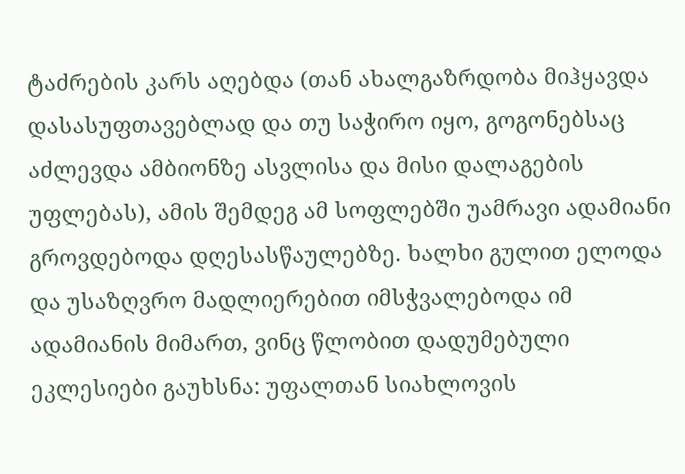ტაძრების კარს აღებდა (თან ახალგაზრდობა მიჰყავდა დასასუფთავებლად და თუ საჭირო იყო, გოგონებსაც აძლევდა ამბიონზე ასვლისა და მისი დალაგების უფლებას), ამის შემდეგ ამ სოფლებში უამრავი ადამიანი გროვდებოდა დღესასწაულებზე. ხალხი გულით ელოდა და უსაზღვრო მადლიერებით იმსჭვალებოდა იმ ადამიანის მიმართ, ვინც წლობით დადუმებული ეკლესიები გაუხსნა: უფალთან სიახლოვის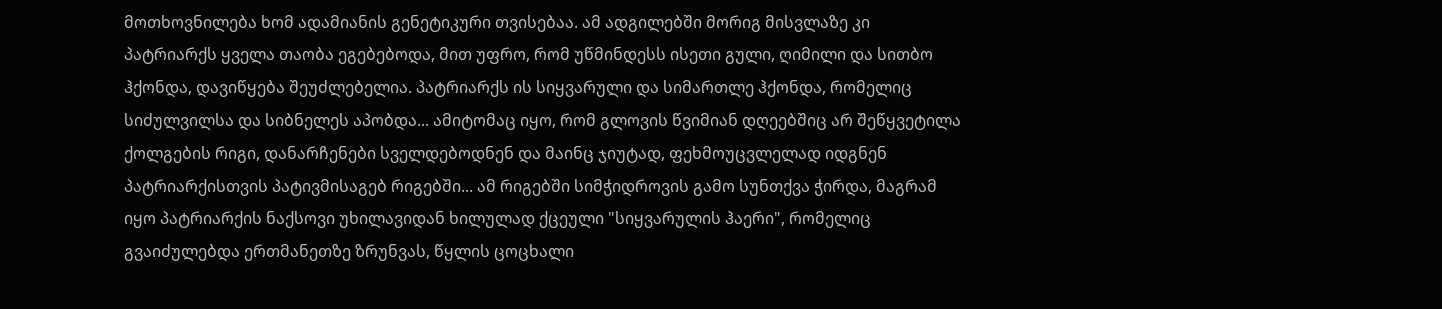მოთხოვნილება ხომ ადამიანის გენეტიკური თვისებაა. ამ ადგილებში მორიგ მისვლაზე კი პატრიარქს ყველა თაობა ეგებებოდა, მით უფრო, რომ უწმინდესს ისეთი გული, ღიმილი და სითბო ჰქონდა, დავიწყება შეუძლებელია. პატრიარქს ის სიყვარული და სიმართლე ჰქონდა, რომელიც სიძულვილსა და სიბნელეს აპობდა... ამიტომაც იყო, რომ გლოვის წვიმიან დღეებშიც არ შეწყვეტილა ქოლგების რიგი, დანარჩენები სველდებოდნენ და მაინც ჯიუტად, ფეხმოუცვლელად იდგნენ პატრიარქისთვის პატივმისაგებ რიგებში... ამ რიგებში სიმჭიდროვის გამო სუნთქვა ჭირდა, მაგრამ იყო პატრიარქის ნაქსოვი უხილავიდან ხილულად ქცეული "სიყვარულის ჰაერი", რომელიც გვაიძულებდა ერთმანეთზე ზრუნვას, წყლის ცოცხალი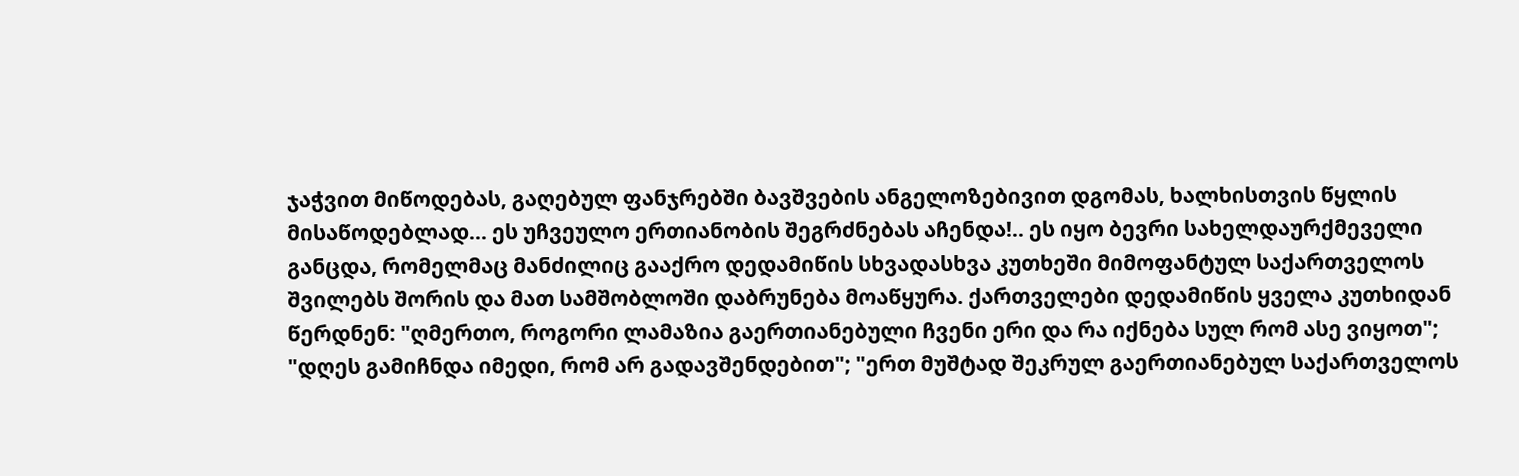ჯაჭვით მიწოდებას, გაღებულ ფანჯრებში ბავშვების ანგელოზებივით დგომას, ხალხისთვის წყლის მისაწოდებლად... ეს უჩვეულო ერთიანობის შეგრძნებას აჩენდა!.. ეს იყო ბევრი სახელდაურქმეველი განცდა, რომელმაც მანძილიც გააქრო დედამიწის სხვადასხვა კუთხეში მიმოფანტულ საქართველოს შვილებს შორის და მათ სამშობლოში დაბრუნება მოაწყურა. ქართველები დედამიწის ყველა კუთხიდან წერდნენ: "ღმერთო, როგორი ლამაზია გაერთიანებული ჩვენი ერი და რა იქნება სულ რომ ასე ვიყოთ"; "დღეს გამიჩნდა იმედი, რომ არ გადავშენდებით"; "ერთ მუშტად შეკრულ გაერთიანებულ საქართველოს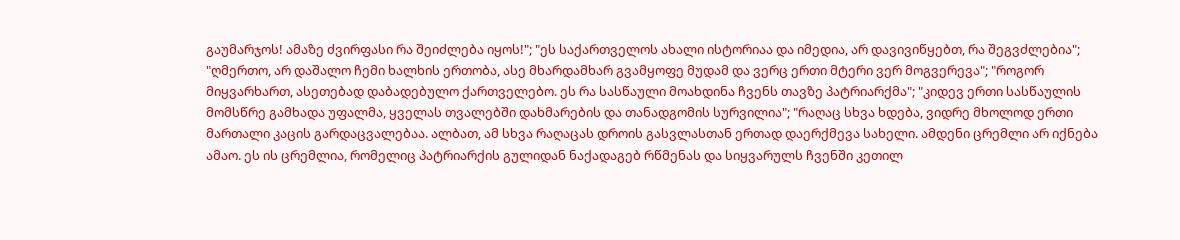გაუმარჯოს! ამაზე ძვირფასი რა შეიძლება იყოს!"; "ეს საქართველოს ახალი ისტორიაა და იმედია, არ დავივიწყებთ, რა შეგვძლებია"; "ღმერთო, არ დაშალო ჩემი ხალხის ერთობა, ასე მხარდამხარ გვამყოფე მუდამ და ვერც ერთი მტერი ვერ მოგვერევა"; "როგორ მიყვარხართ, ასეთებად დაბადებულო ქართველებო. ეს რა სასწაული მოახდინა ჩვენს თავზე პატრიარქმა"; "კიდევ ერთი სასწაულის მომსწრე გამხადა უფალმა, ყველას თვალებში დახმარების და თანადგომის სურვილია"; "რაღაც სხვა ხდება, ვიდრე მხოლოდ ერთი მართალი კაცის გარდაცვალებაა. ალბათ, ამ სხვა რაღაცას დროის გასვლასთან ერთად დაერქმევა სახელი. ამდენი ცრემლი არ იქნება ამაო. ეს ის ცრემლია, რომელიც პატრიარქის გულიდან ნაქადაგებ რწმენას და სიყვარულს ჩვენში კეთილ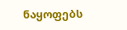ნაყოფებს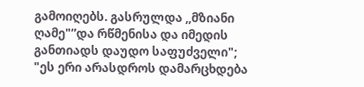გამოიღებს. გასრულდა ,,მზიანი ღამე"”და რწმენისა და იმედის განთიადს დაუდო საფუძველი"; "ეს ერი არასდროს დამარცხდება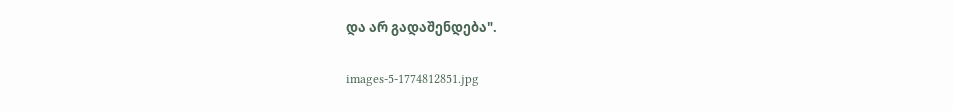და არ გადაშენდება".

images-5-1774812851.jpg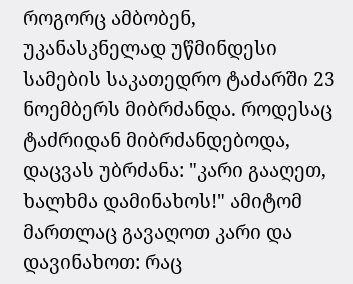როგორც ამბობენ, უკანასკნელად უწმინდესი სამების საკათედრო ტაძარში 23 ნოემბერს მიბრძანდა. როდესაც ტაძრიდან მიბრძანდებოდა, დაცვას უბრძანა: "კარი გააღეთ, ხალხმა დამინახოს!" ამიტომ მართლაც გავაღოთ კარი და დავინახოთ: რაც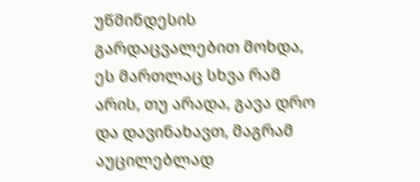უწმინდესის გარდაცვალებით მოხდა, ეს მართლაც სხვა რამ არის, თუ არადა, გავა დრო და დავინახავთ, მაგრამ აუცილებლად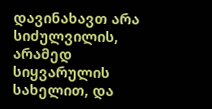დავინახავთ არა სიძულვილის, არამედ სიყვარულის სახელით, და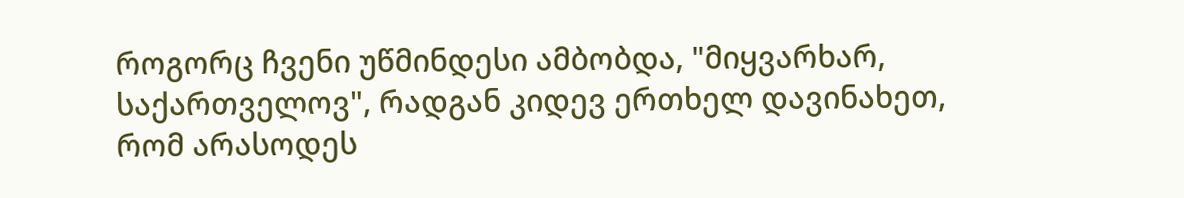როგორც ჩვენი უწმინდესი ამბობდა, "მიყვარხარ, საქართველოვ", რადგან კიდევ ერთხელ დავინახეთ, რომ არასოდეს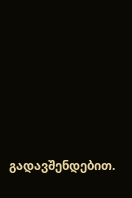გადავშენდებით.